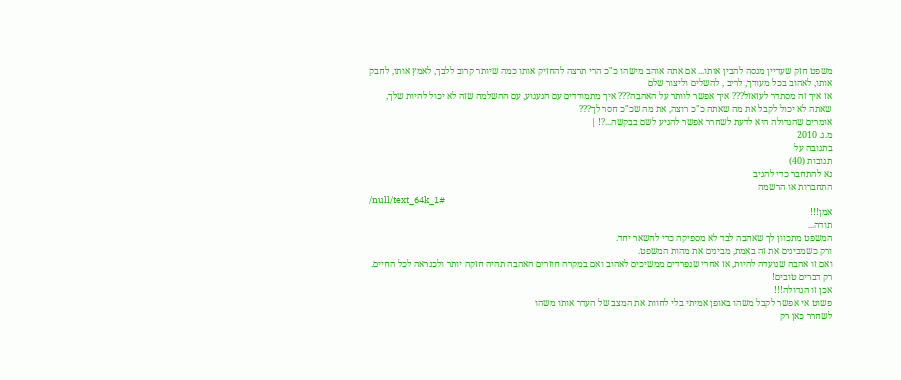משפט חזק שעדיין מנסה להבין אותו... אם אתה אוהב מישהו כ"כ הרי תרצה להחזיק אותו כמה שיותר קרוב ללבך, לאמץ אותו, לחבק אותו, לאהוב בכל מעודך, לריב , להשלים וליצור שלם
אז איך זה מסתדר לעזאזל??? איך אפשר לוותר על האהבה??? איך מתמודדים עם הגעגוע, עם ההשלמה שזה לא יכול להיות שלך, שאתה לא יכול לקבל את מה שאתה כ"כ רוצה, את מה שכ"כ חסר לך???
אומרים שהגדולה היא לדעת לשחרר אפשר להגיע לשם בבקשה...?! |
מ.ג. 2010
בתגובה על
תגובות (40)
נא להתחבר כדי להגיב
התחברות או הרשמה
/null/text_64k_1#
אמן!!!
תודה...
המשפט מתכוון לך שאהבה לבד לא מספיקה כדי להשאר יחד.
ורק כשמבינים את זה באמת, מבינים את מהות המשפט.
ואם זו אהבה שנועדה להיות, אז אחרי שנפרדים ממשיכים לאהוב ואם במקרה חוזרים האהבה תהיה חזקה יותר ולכנראה לכל החיים.
רק דברים טובים!
אכן זו הגדולה!!!
פשוט אי אפשר לקבל משהו באופן אמיתי בלי לחוות את המצב של העדר אותו משהו
לשחרר כאן רק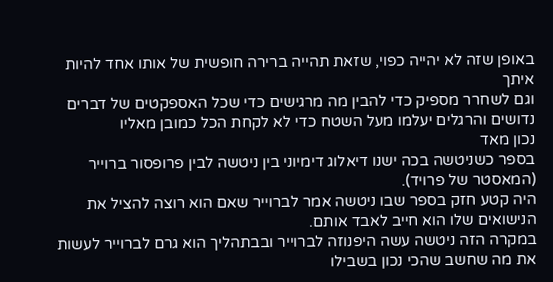באופן שזה לא יהייה כפוי, שזאת תהייה ברירה חופשית של אותו אחד להיות איתך
וגם לשחרר מספיק כדי להבין מה מרגישים כדי שכל האספקטים של דברים נדושים והרגלים יעלמו מעל השטח כדי לא לקחת הכל כמובן מאליו
נכון מאד
בספר כשניטשה בכה ישנו דיאלוג דימיוני בין ניטשה לבין פרופסור ברוייר (המאסטר של פרויד).
היה קטע חזק בספר שבו ניטשה אמר לברוייר שאם הוא רוצה להציל את הנישואים שלו הוא חייב לאבד אותם.
במקרה הזה ניטשה עשה היפנוזה לברוייר ובבתהליך הוא גרם לברוייר לעשות את מה שחשב שהכי נכון בשבילו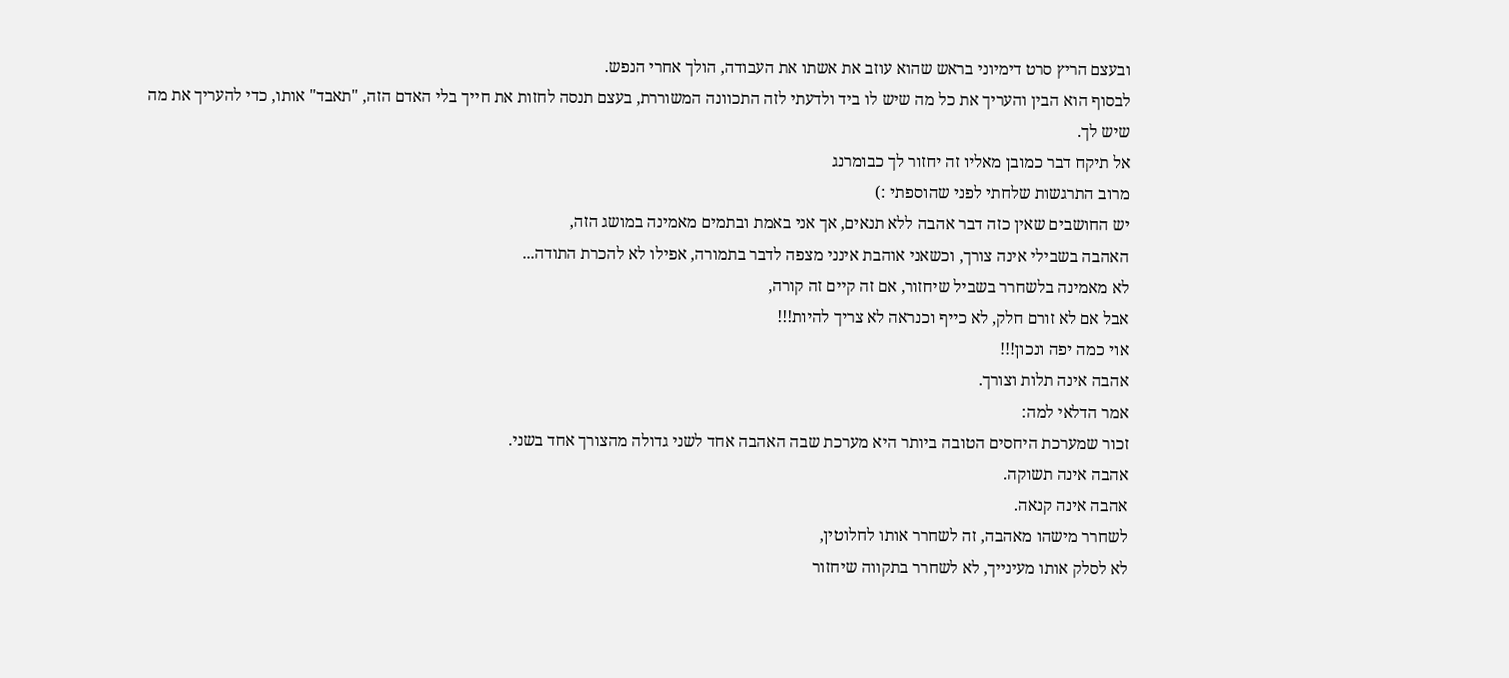ובעצם הריץ סרט דימיוני בראש שהוא עוזב את אשתו את העבודה, הולך אחרי הנפש.
לבסוף הוא הבין והעריך את כל מה שיש לו ביד ולדעתי לזה התכוונה המשוררת, בעצם תנסה לחזות את חייך בלי האדם הזה, "תאבד" אותו, כדי להעריך את מה שיש לך.
אל תיקח דבר כמובן מאליו זה יחזור לך כבומרנג
מרוב התרגשות שלחתי לפני שהוספתי :)
יש החושבים שאין כזה דבר אהבה ללא תנאים, אך אני באמת ובתמים מאמינה במושג הזה,
האהבה בשבילי אינה צורך, וכשאני אוהבת אינני מצפה לדבר בתמורה, אפילו לא להכרת התודה...
לא מאמינה בלשחרר בשביל שיחזור, אם זה קיים זה קורה,
אבל אם לא זורם חלק, לא כייף וכנראה לא צריך להיות!!!
אוי כמה יפה ונכון!!!
אהבה אינה תלות וצורך.
אמר הדלאי למה:
זכור שמערכת היחסים הטובה ביותר היא מערכת שבה האהבה אחד לשני גדולה מהצורך אחד בשני.
אהבה אינה תשוקה.
אהבה אינה קנאה.
לשחרר מישהו מאהבה, זה לשחרר אותו לחלוטין,
לא לסלק אותו מעינייך, לא לשחרר בתקווה שיחזור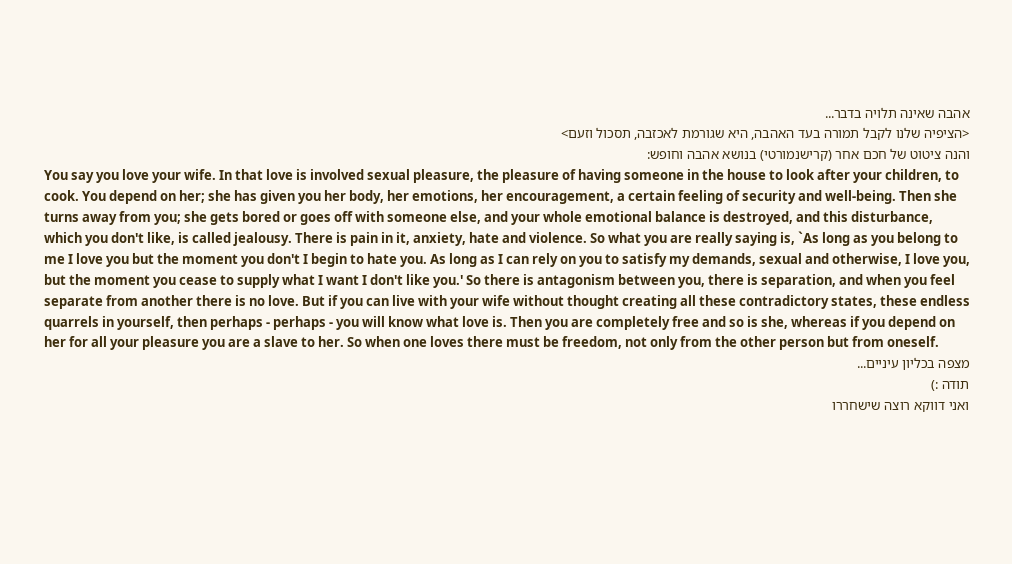אהבה שאינה תלויה בדבר...
<הציפיה שלנו לקבל תמורה בעד האהבה, היא שגורמת לאכזבה, תסכול וזעם>
והנה ציטוט של חכם אחר (קרישנמורטי) בנושא אהבה וחופש:
You say you love your wife. In that love is involved sexual pleasure, the pleasure of having someone in the house to look after your children, to cook. You depend on her; she has given you her body, her emotions, her encouragement, a certain feeling of security and well-being. Then she turns away from you; she gets bored or goes off with someone else, and your whole emotional balance is destroyed, and this disturbance, which you don't like, is called jealousy. There is pain in it, anxiety, hate and violence. So what you are really saying is, `As long as you belong to me I love you but the moment you don't I begin to hate you. As long as I can rely on you to satisfy my demands, sexual and otherwise, I love you, but the moment you cease to supply what I want I don't like you.' So there is antagonism between you, there is separation, and when you feel separate from another there is no love. But if you can live with your wife without thought creating all these contradictory states, these endless quarrels in yourself, then perhaps - perhaps - you will know what love is. Then you are completely free and so is she, whereas if you depend on her for all your pleasure you are a slave to her. So when one loves there must be freedom, not only from the other person but from oneself.
מצפה בכליון עיניים...
תודה :)
ואני דווקא רוצה שישחררו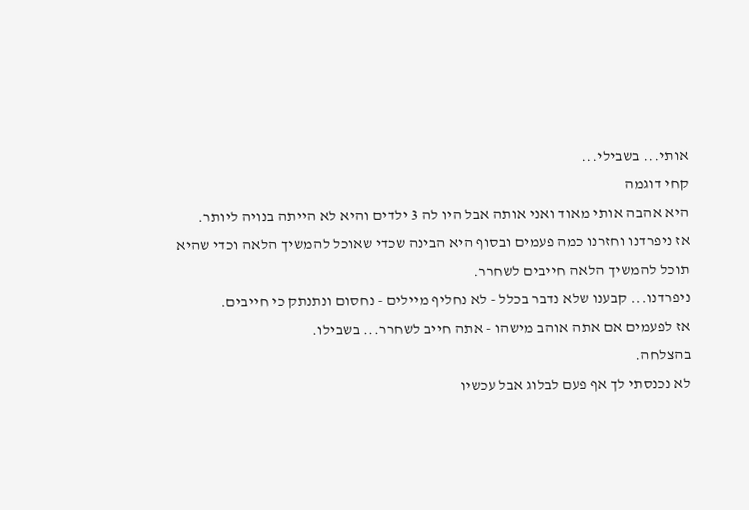אותי... בשבילי...
קחי דוגמה
היא אהבה אותי מאוד ואני אותה אבל היו לה 3 ילדים והיא לא הייתה בנויה ליותר.
אז ניפרדנו וחזרנו כמה פעמים ובסוף היא הבינה שכדי שאוכל להמשיך הלאה וכדי שהיא תוכל להמשיך הלאה חייבים לשחרר.
ניפרדנו... קבענו שלא נדבר בכלל - לא נחליף מיילים - נחסום ונתנתק כי חייבים.
אז לפעמים אם אתה אוהב מישהו - אתה חייב לשחרר... בשבילו.
בהצלחה.
לא נכנסתי לך אף פעם לבלוג אבל עכשיו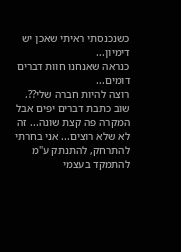כשנכנסתי ראיתי שאכן יש דימיון...
כנראה שאנחנו חוות דברים דומים...
רוצה להיות חברה שלי??.
שוב כתבת דברים יפים אבל המקרה פה קצת שונה... זה לא שלא רוצים... אני בחרתי להתרחק, להתנתק ע"מ להתמקד בעצמי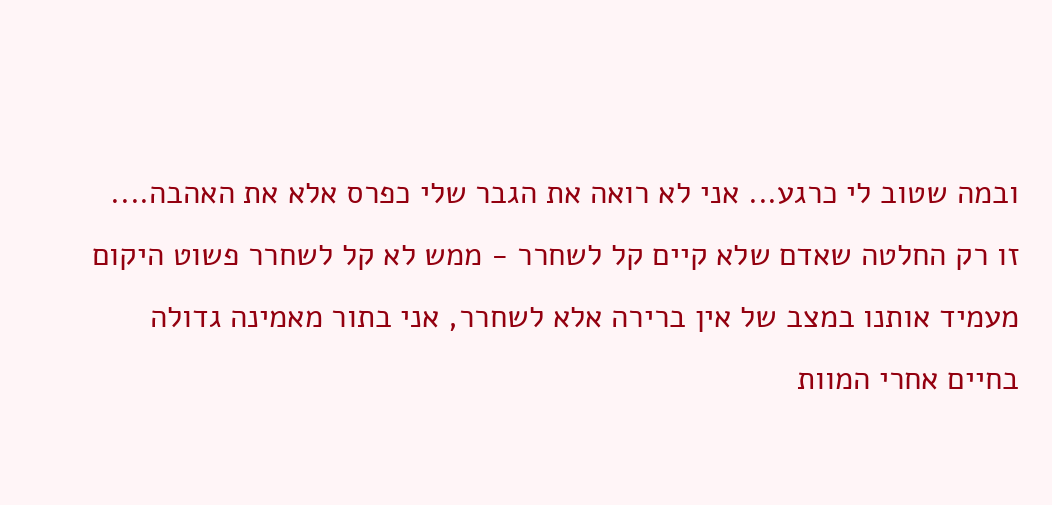ובמה שטוב לי כרגע... אני לא רואה את הגבר שלי כפרס אלא את האהבה....
זו רק החלטה שאדם שלא קיים קל לשחרר - ממש לא קל לשחרר פשוט היקום מעמיד אותנו במצב של אין ברירה אלא לשחרר, אני בתור מאמינה גדולה בחיים אחרי המוות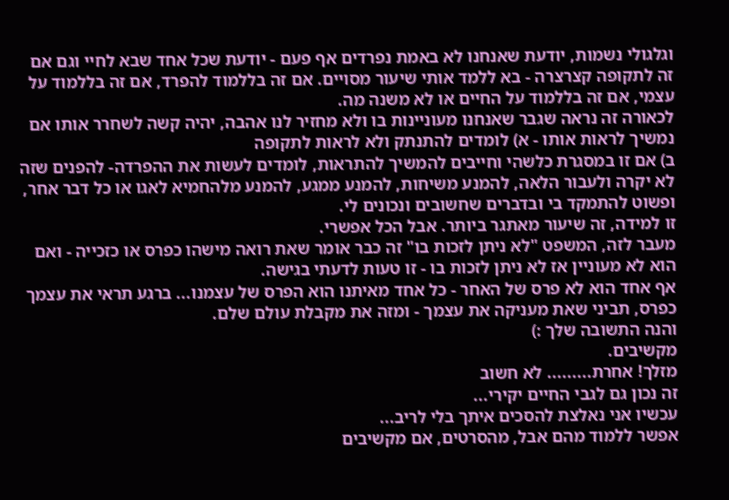וגלגולי נשמות, יודעת שאנחנו לא באמת נפרדים אף פעם - יודעת שכל אחד שבא לחיי וגם אם זה לתקופה קצרצרה - בא ללמד אותי שיעור מסויים. אם זה בללמוד להפרד, אם זה בללמוד על עצמי, אם זה בללמוד על החיים או לא משנה מה.
לכאורה זה נראה שגבר שאנחנו מעוניינות בו ולא מחזיר לנו אהבה, יהיה קשה לשחרר אותו אם נמשיך לראות אותו - א) לומדים להתנתק ולא לראות לתקופה
ב) אם זו במסגרת כלשהי וחייבים להמשיך להתראות, לומדים לעשות את ההפרדה- להפנים שזה לא יקרה ולעבור הלאה, להמנע משיחות, להמנע ממגע, להמנע מלהחמיא לאגו או כל דבר אחר, ופשוט להתמקד בי ובדברים שחשובים ונכונים לי.
זו למידה, זה שיעור מאתגר ביותר. אבל הכל אפשרי.
מעבר לזה, המשפט "לא ניתן לזכות בו" זה כבר אומר שאת רואה מישהו כפרס או כזכייה - ואם הוא לא מעוניין אז לא ניתן לזכות בו - זו טעות לדעתי בגישה.
אף אחד הוא לא פרס של האחר - כל אחד מאיתנו הוא הפרס של עצמנו... ברגע תראי את עצמך כפרס, תביני שאת מעניקה את עצמך - ומזה את מקבלת עולם שלם.
והנה התשובה שלך :)
מקשיבים.
מזלך! אחרת......... לא חשוב
זה נכון גם לגבי החיים יקירי...
עכשיו אני נאלצת להסכים איתך בלי לריב...
אפשר ללמוד מהם אבל, מהסרטים, אם מקשיבים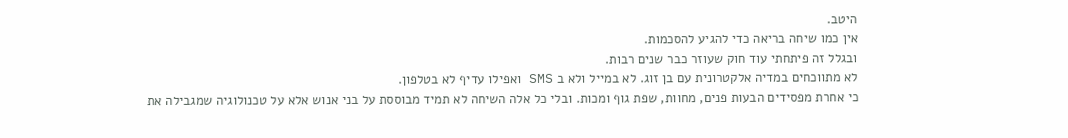היטב.
אין כמו שיחה בריאה כדי להגיע להסכמות.
ובגלל זה פיתחתי עוד חוק שעוזר כבר שנים רבות.
לא מתווכחים במדיה אלקטרונית עם בן זוג. לא במייל ולא ב SMS ואפילו עדיף לא בטלפון.
כי אחרת מפסידים הבעות פנים, מחוות, שפת גוף ומכות. ובלי כל אלה השיחה לא תמיד מבוססת על בני אנוש אלא על טכנולוגיה שמגבילה את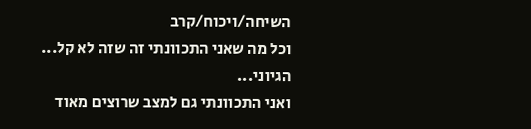השיחה/ויכוח/קרב
וכל מה שאני התכוונתי זה שזה לא קל...
הגיוני...
ואני התכוונתי גם למצב שרוצים מאוד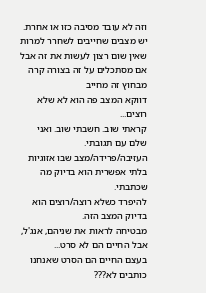וזה לא עובד מסיבה כזו או אחרת.
יש מצבים שחייבים לשחרר למרות שאין שום רצון לעשות את זה אבל
אם מסתכלים על זה בצורה קרה מבחוץ זה מחייב
דווקא המצב פה הוא לא שלא רוצים...
קראתי שוב. חשבתי שוב. ואני שלם עם תגובתי.
העזיבה/פרידה/מצב שבו אזוגיות בלתי אפשרית הוא בדיוק מה שכתבתי.
להיפרד כשלא רוצה/רוצים הוא בדיוק המצב הזה.
מבטיחה לראות את שניהם, אנג'ל, אבל החיים הם לא סרט...
בעצם החיים הם הסרט שאנחנו כותבים לא???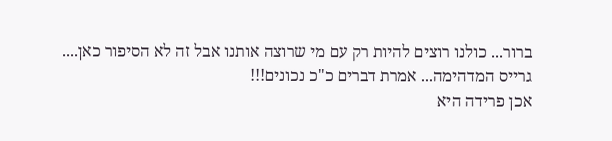ברור... כולנו רוצים להיות רק עם מי שרוצה אותנו אבל זה לא הסיפור כאן....
גרייס המדהימה... אמרת דברים כ"כ נכונים!!!
אכן פרידה היא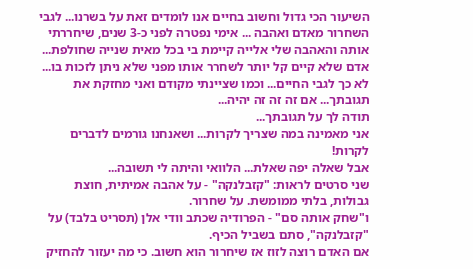השיעור הכי גדול וחשוב בחיים אנו לומדים זאת על בשרנו... לגבי השחרור מאדם ואהבה ... אימי נפטרה לפני כ-3 שנים, שיחררתי אותה והאהבה שלי אלייה קיימת בי בכל מאית שנייה שחולפת... אדם שלא קיים קל יותר לשחרר אותו מפני שלא ניתן לזכות בו... לא כך לגבי החיים... וכמו שציינתי מקודם ואני מחזקת את תגובתך... אם זה זה זה יהיה...
תודה לך על תגובתך...
אני מאמינה במה שצריך לקרות... ושאנחנו גורמים לדברים לקרות!
אבל שאלה יפה שאלת... הלוואי והיתה לי תשובה...
שני סרטים לראות: "קזבלנקה" - על אהבה אמיתית, חוצת גבולות, בלתי ממומשת. על שחרור.
ו"שחק אותה סם" - הפרודיה שכתב וודי אלן (תסריט בלבד) על "קזבלנקה", סתם בשביל הכיף.
אם האדם רוצה לזוז אז שיחרור הוא חשוב. כי מה יעזור להחזיק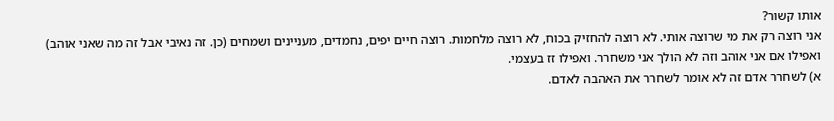אותו קשור?
אני רוצה רק את מי שרוצה אותי. לא רוצה להחזיק בכוח, לא רוצה מלחמות. רוצה חיים יפים, נחמדים, מעניינים ושמחים (כן. זה נאיבי אבל זה מה שאני אוהב)
ואפילו אם אני אוהב וזה לא הולך אני משחרר. ואפילו זז בעצמי.
א) לשחרר אדם זה לא אומר לשחרר את האהבה לאדם.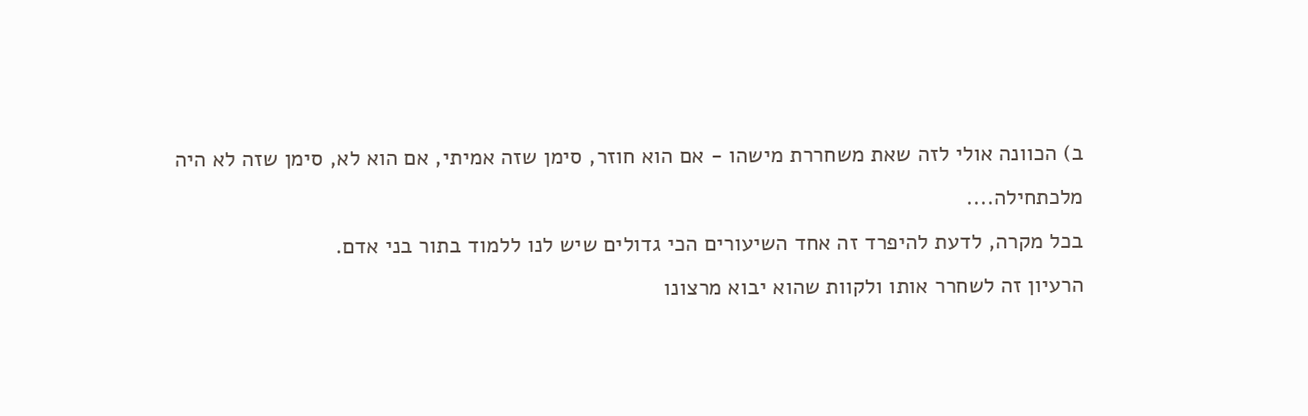ב) הכוונה אולי לזה שאת משחררת מישהו - אם הוא חוזר, סימן שזה אמיתי, אם הוא לא, סימן שזה לא היה מלכתחילה....
בכל מקרה, לדעת להיפרד זה אחד השיעורים הכי גדולים שיש לנו ללמוד בתור בני אדם.
הרעיון זה לשחרר אותו ולקוות שהוא יבוא מרצונו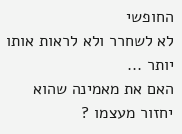החופשי
לא לשחרר ולא לראות אותו יותר ...
האם את מאמינה שהוא יחזור מעצמו ?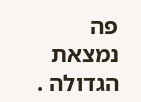פה נמצאת הגדולה .